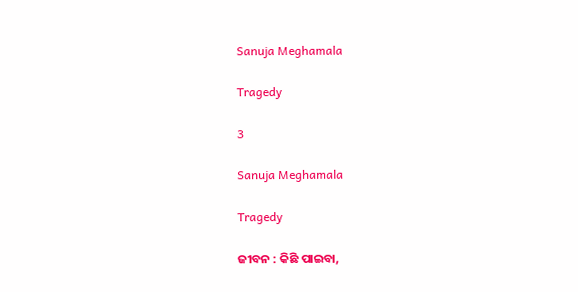Sanuja Meghamala

Tragedy

3

Sanuja Meghamala

Tragedy

ଜୀବନ : କିଛି ପାଇବା,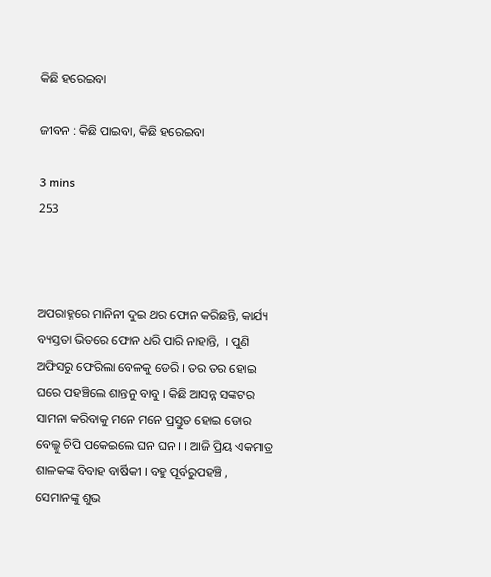କିଛି ହରେଇବା

ଜୀବନ : କିଛି ପାଇବା, କିଛି ହରେଇବା

3 mins
253



ଅପରାହ୍ନରେ ମାନିନୀ ଦୁଇ ଥର ଫୋନ କରିଛନ୍ତି, କାର୍ଯ୍ୟ ବ୍ୟସ୍ତତା ଭିତରେ ଫୋନ ଧରି ପାରି ନାହାନ୍ତି,  । ପୁଣି ଅଫିସରୁ ଫେରିଲା ବେଳକୁ ଡେରି । ତର ତର ହୋଇ ଘରେ ପହଞ୍ଚିଲେ ଶାନ୍ତନୁ ବାବୁ । କିଛି ଆସନ୍ନ ସଙ୍କଟର ସାମନା କରିବାକୁ ମନେ ମନେ ପ୍ରସ୍ତୁତ ହୋଇ ଡୋର ବେଲ୍କୁ ଚିପି ପକେଇଲେ ଘନ ଘନ । । ଆଜି ପ୍ରିୟ ଏକମାତ୍ର ଶାଳକଙ୍କ ବିବାହ ବାର୍ଷିକୀ । ବହୁ ପୂର୍ବରୁପହଞ୍ଚି , ସେମାନଙ୍କୁ ଶୁଭ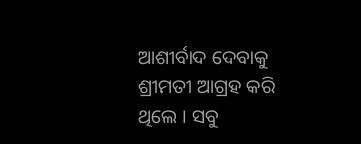ଆଶୀର୍ବାଦ ଦେବାକୁ ଶ୍ରୀମତୀ ଆଗ୍ରହ କରି ଥିଲେ । ସବୁ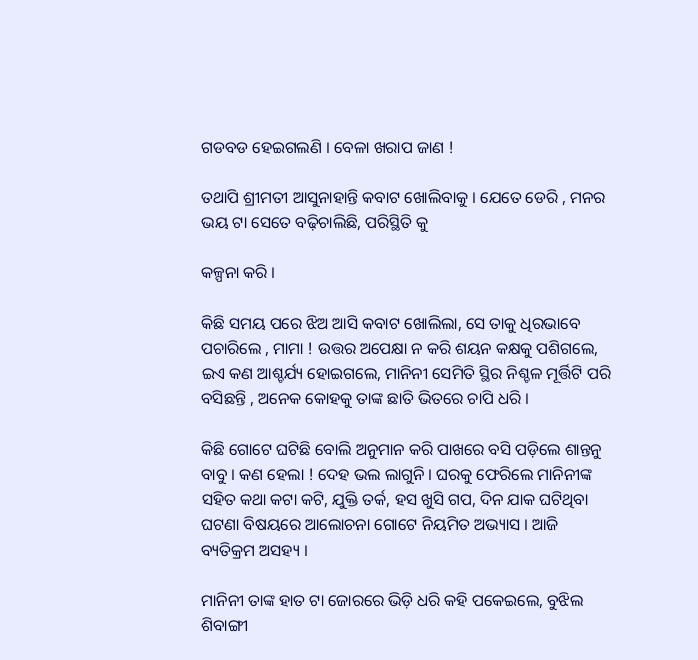ଗଡବଡ ହେଇଗଲଣି । ବେଳା ଖରାପ ଜାଣ !

ତଥାପି ଶ୍ରୀମତୀ ଆସୁନାହାନ୍ତି କବାଟ ଖୋଲିବାକୁ । ଯେତେ ଡେରି , ମନର ଭୟ ଟା ସେତେ ବଢ଼ିଚାଲିଛି, ପରିସ୍ଥିତି କୁ

କଳ୍ପନା କରି ।

କିଛି ସମୟ ପରେ ଝିଅ ଆସି କବାଟ ଖୋଲିଲା, ସେ ତାକୁ ଧିରଭାବେ ପଚାରିଲେ , ମାମା ! ଉତ୍ତର ଅପେକ୍ଷା ନ କରି ଶୟନ କକ୍ଷକୁ ପଶିଗଲେ, ଇଏ କଣ ଆଶ୍ଚର୍ଯ୍ୟ ହୋଇଗଲେ, ମାନିନୀ ସେମିତି ସ୍ଥିର ନିଶ୍ଚଳ ମୂର୍ତ୍ତିଟି ପରି ବସିଛନ୍ତି , ଅନେକ କୋହକୁ ତାଙ୍କ ଛାତି ଭିତରେ ଚାପି ଧରି ।

କିଛି ଗୋଟେ ଘଟିଛି ବୋଲି ଅନୁମାନ କରି ପାଖରେ ବସି ପଡ଼ିଲେ ଶାନ୍ତନୁ ବାବୁ । କଣ ହେଲା ! ଦେହ ଭଲ ଲାଗୁନି । ଘରକୁ ଫେରିଲେ ମାନିନୀଙ୍କ ସହିତ କଥା କଟା କଟି, ଯୁକ୍ତି ତର୍କ, ହସ ଖୁସି ଗପ, ଦିନ ଯାକ ଘଟିଥିବା ଘଟଣା ବିଷୟରେ ଆଲୋଚନା ଗୋଟେ ନିୟମିତ ଅଭ୍ୟାସ । ଆଜି ବ୍ୟତିକ୍ରମ ଅସହ୍ୟ ।

ମାନିନୀ ତାଙ୍କ ହାତ ଟା ଜୋରରେ ଭିଡ଼ି ଧରି କହି ପକେଇଲେ, ବୁଝିଲ ଶିବାଙ୍ଗୀ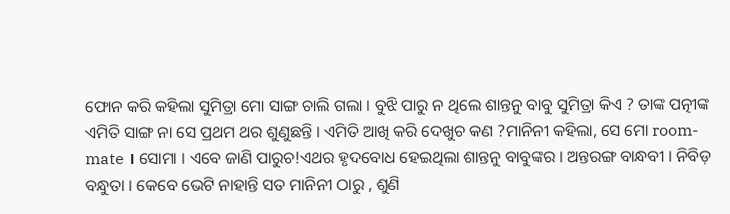ଫୋନ କରି କହିଲା ସୁମିତ୍ରା ମୋ ସାଙ୍ଗ ଚାଲି ଗଲା । ବୁଝି ପାରୁ ନ ଥିଲେ ଶାନ୍ତନୁ ବାବୁ ସୁମିତ୍ରା କିଏ ? ତାଙ୍କ ପତ୍ନୀଙ୍କ ଏମିତି ସାଙ୍ଗ ନା ସେ ପ୍ରଥମ ଥର ଶୁଣୁଛନ୍ତି । ଏମିତି ଆଖି କରି ଦେଖୁଚ କଣ ?ମାନିନୀ କହିଲା, ସେ ମୋ room-mate । ସୋମା । ଏବେ ଜାଣି ପାରୁଚ!ଏଥର ହୃଦବୋଧ ହେଇଥିଲା ଶାନ୍ତନୁ ବାବୁଙ୍କର । ଅନ୍ତରଙ୍ଗ ବାନ୍ଧବୀ । ନିବିଡ଼ ବନ୍ଧୁତା । କେବେ ଭେଟି ନାହାନ୍ତି ସତ ମାନିନୀ ଠାରୁ , ଶୁଣି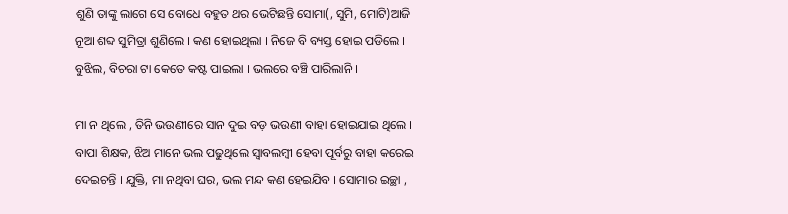ଶୁଣି ତାଙ୍କୁ ଲାଗେ ସେ ବୋଧେ ବହୁତ ଥର ଭେଟିଛନ୍ତି ସୋମା(, ସୁମି, ମୋଟି)ଆଜି ନୂଆ ଶବ୍ଦ ସୁମିତ୍ରା ଶୁଣିଲେ । କଣ ହୋଇଥିଲା । ନିଜେ ବି ବ୍ୟସ୍ତ ହୋଇ ପଡିଲେ । ବୁଝିଲ, ବିଚରା ଟା କେତେ କଷ୍ଟ ପାଇଲା । ଭଲରେ ବଞ୍ଚି ପାରିଲାନି ।

ମା ନ ଥିଲେ , ତିନି ଭଉଣୀରେ ସାନ ଦୁଇ ବଡ଼ ଭଉଣୀ ବାହା ହୋଇଯାଇ ଥିଲେ । ବାପା ଶିକ୍ଷକ, ଝିଅ ମାନେ ଭଲ ପଢୁଥିଲେ ସ୍ବାବଲମ୍ବୀ ହେବା ପୂର୍ବରୁ ବାହା କରେଇ ଦେଇଚନ୍ତି । ଯୁକ୍ତି, ମା ନଥିବା ଘର, ଭଲ ମନ୍ଦ କଣ ହେଇଯିବ । ସୋମାର ଇଚ୍ଛା ,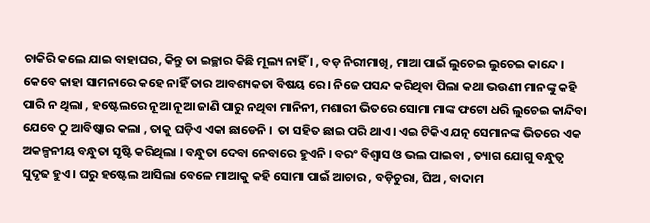ଚାକିରି କଲେ ଯାଇ ବାହାଘର, କିନ୍ତୁ ତା ଇଚ୍ଛାର କିଛି ମୂଲ୍ୟ ନାହିଁ । , ବଡ଼ ନିରୀମାଖି, ମାଆ ପାଇଁ ଲୁଚେଇ ଲୁଚେଇ କାନ୍ଦେ । କେବେ କାହା ସାମନାରେ କହେ ନାହିଁ ତାର ଆବଶ୍ୟକତା ବିଷୟ ରେ । ନିଜେ ପସନ୍ଦ କରିଥିବା ପିଲା କଥା ଭଉଣୀ ମାନଙ୍କୁ କହି ପାରି ନ ଥିଲା , ହଷ୍ଟେଲରେ ନୂଆ ନୂଆ ଜାଣି ପାରୁ ନଥିବା ମାନିନୀ, ମଶାରୀ ଭିତରେ ସୋମା ମାଙ୍କ ଫଟୋ ଧରି ଲୁଚେଇ କାନ୍ଦିବା ଯେବେ ଠୁ ଆବିଷ୍କାର କଲା , ତାକୁ ଘଡ଼ିଏ ଏକା ଛାଡେନି ।  ତା ସହିତ ଛାଇ ପରି ଥାଏ । ଏଇ ଟିକିଏ ଯତ୍ନ ସେମାନଙ୍କ ଭିତରେ ଏକ ଅକଳ୍ପନୀୟ ବନ୍ଧୁତା ସୃଷ୍ଟି କରିଥିଲା । ବନ୍ଧୁତା ଦେବା ନେବାରେ ହୁଏନି । ବରଂ ବିଶ୍ୱାସ ଓ ଭଲ ପାଇବା , ତ୍ୟାଗ ଯୋଗୁ ବନ୍ଧୁତ୍ୱ ସୁଦୃଢ ହୁଏ । ଘରୁ ହଷ୍ଟେଲ ଆସିଲା ବେଳେ ମାଆକୁ କହି ସୋମା ପାଇଁ ଆଚାର , ବଡ଼ିଚୁରା, ଘିଅ , ବାଦାମ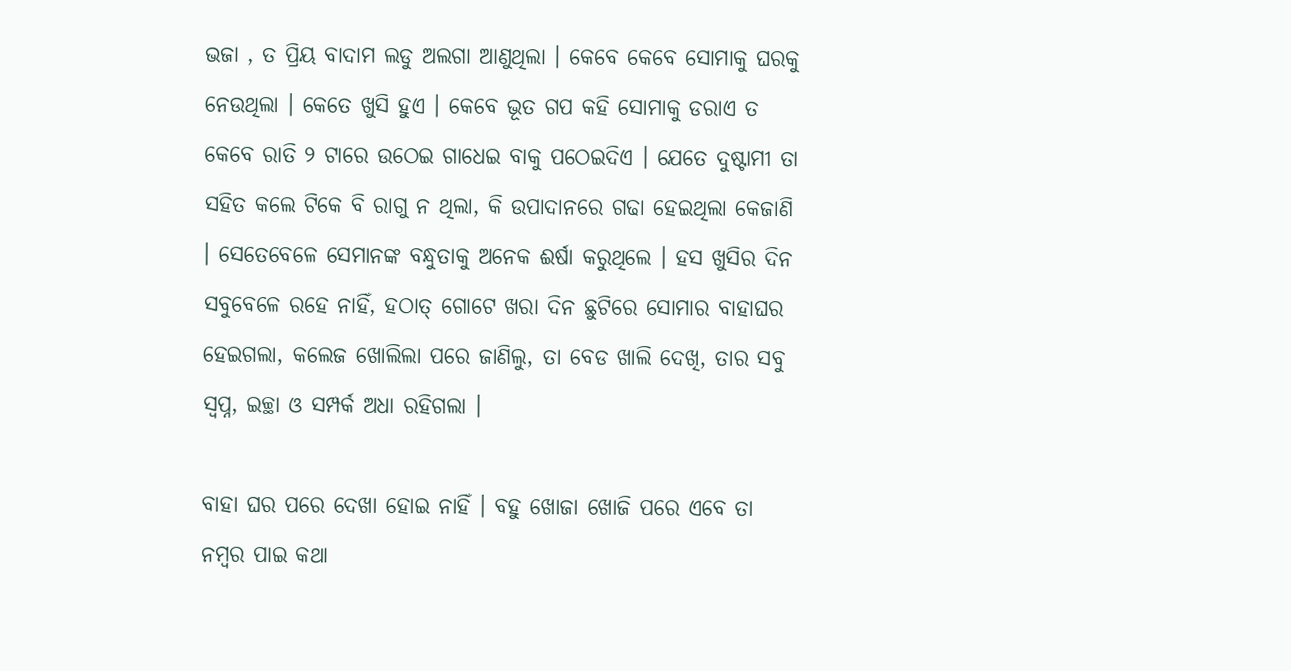ଭଜା , ତ ପ୍ରିୟ ବାଦାମ ଲଡୁ ଅଲଗା ଆଣୁଥିଲା । କେବେ କେବେ ସୋମାକୁ ଘରକୁ ନେଉଥିଲା । କେତେ ଖୁସି ହୁଏ । କେବେ ଭୂତ ଗପ କହି ସୋମାକୁ ଡରାଏ ତ କେବେ ରାତି ୨ ଟାରେ ଉଠେଇ ଗାଧେଇ ବାକୁ ପଠେଇଦିଏ । ଯେତେ ଦୁଷ୍ଟାମୀ ତା ସହିତ କଲେ ଟିକେ ବି ରାଗୁ ନ ଥିଲା, କି ଉପାଦାନରେ ଗଢା ହେଇଥିଲା କେଜାଣି । ସେତେବେଳେ ସେମାନଙ୍କ ବନ୍ଧୁତାକୁ ଅନେକ ଈର୍ଷା କରୁଥିଲେ । ହସ ଖୁସିର ଦିନ ସବୁବେଳେ ରହେ ନାହିଁ, ହଠାତ୍ ଗୋଟେ ଖରା ଦିନ ଛୁଟିରେ ସୋମାର ବାହାଘର ହେଇଗଲା, କଲେଜ ଖୋଲିଲା ପରେ ଜାଣିଲୁ, ତା ବେଡ ଖାଲି ଦେଖି, ତାର ସବୁ ସ୍ୱପ୍ନ, ଇଚ୍ଛା ଓ ସମ୍ପର୍କ ଅଧା ରହିଗଲା ।

ବାହା ଘର ପରେ ଦେଖା ହୋଇ ନାହିଁ । ବହୁ ଖୋଜା ଖୋଜି ପରେ ଏବେ ତା ନମ୍ବର ପାଇ କଥା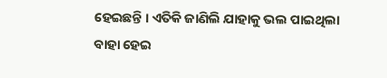ହେଇଛନ୍ତି । ଏତିକି ଜାଣିଲି ଯାହାକୁ ଭଲ ପାଇଥିଲା ବାହା ହେଇ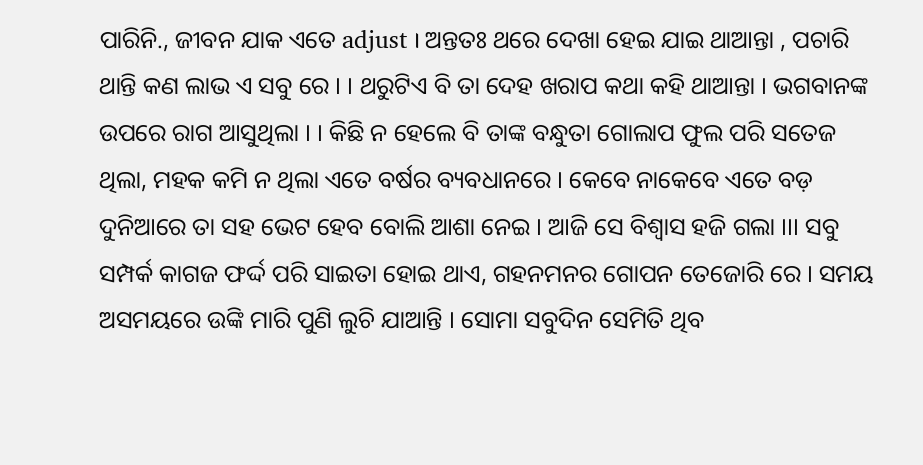ପାରିନି., ଜୀବନ ଯାକ ଏତେ adjust । ଅନ୍ତତଃ ଥରେ ଦେଖା ହେଇ ଯାଇ ଥାଆନ୍ତା , ପଚାରି ଥାନ୍ତି କଣ ଲାଭ ଏ ସବୁ ରେ । । ଥରୁଟିଏ ବି ତା ଦେହ ଖରାପ କଥା କହି ଥାଆନ୍ତା । ଭଗବାନଙ୍କ ଉପରେ ରାଗ ଆସୁଥିଲା । । କିଛି ନ ହେଲେ ବି ତାଙ୍କ ବନ୍ଧୁତା ଗୋଲାପ ଫୁଲ ପରି ସତେଜ ଥିଲା, ମହକ କମି ନ ଥିଲା ଏତେ ବର୍ଷର ବ୍ୟବଧାନରେ । କେବେ ନାକେବେ ଏତେ ବଡ଼ ଦୁନିଆରେ ତା ସହ ଭେଟ ହେବ ବୋଲି ଆଶା ନେଇ । ଆଜି ସେ ବିଶ୍ୱାସ ହଜି ଗଲା ।।। ସବୁ ସମ୍ପର୍କ କାଗଜ ଫର୍ଦ୍ଦ ପରି ସାଇତା ହୋଇ ଥାଏ, ଗହନମନର ଗୋପନ ତେଜୋରି ରେ । ସମୟ ଅସମୟରେ ଉଙ୍କି ମାରି ପୁଣି ଲୁଚି ଯାଆନ୍ତି । ସୋମା ସବୁଦିନ ସେମିତି ଥିବ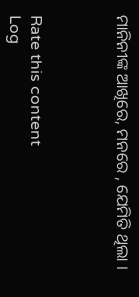ମାନିନୀଙ୍କ ଆଖିରେ, ମନରେ , ଯେମିତି ଥିଲା ।



Rate this content
Log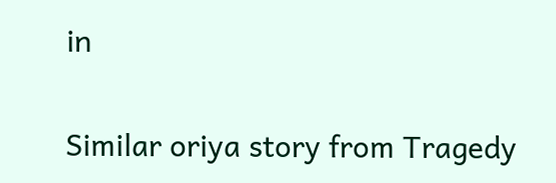in

Similar oriya story from Tragedy